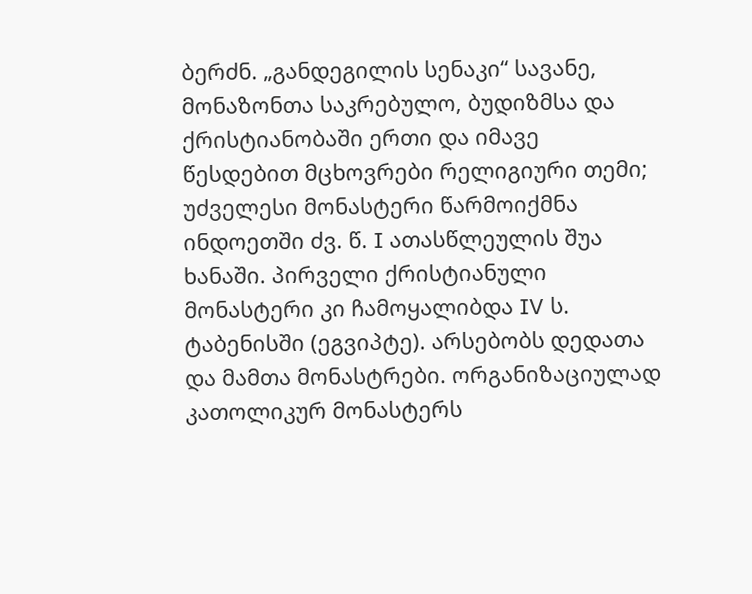ბერძნ. „განდეგილის სენაკი“ სავანე, მონაზონთა საკრებულო, ბუდიზმსა და ქრისტიანობაში ერთი და იმავე წესდებით მცხოვრები რელიგიური თემი; უძველესი მონასტერი წარმოიქმნა ინდოეთში ძვ. წ. I ათასწლეულის შუა ხანაში. პირველი ქრისტიანული მონასტერი კი ჩამოყალიბდა IV ს. ტაბენისში (ეგვიპტე). არსებობს დედათა და მამთა მონასტრები. ორგანიზაციულად კათოლიკურ მონასტერს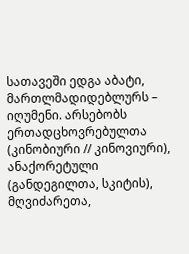სათავეში ედგა აბატი, მართლმადიდებლურს – იღუმენი. არსებობს ერთადცხოვრებულთა (კინობიური // კინოვიური), ანაქორეტული (განდეგილთა, სკიტის), მღვიძარეთა,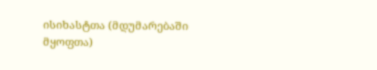ისიხასტთა (მდუმარებაში მყოფთა)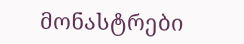მონასტრები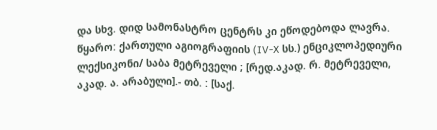და სხვ. დიდ სამონასტრო ცენტრს კი ეწოდებოდა ლავრა.
წყარო: ქართული აგიოგრაფიის (IV-X სს.) ენციკლოპედიური ლექსიკონი/ საბა მეტრეველი ; [რედ.აკად. რ. მეტრეველი, აკად. ა. არაბული].- თბ. : [საქ.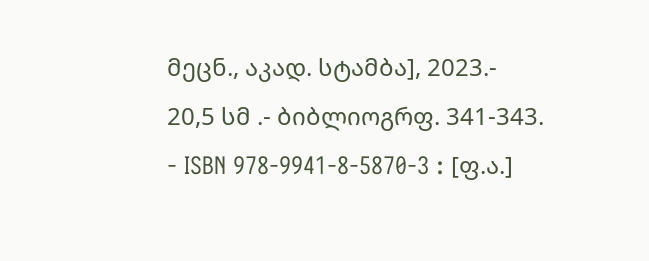მეცნ., აკად. სტამბა], 2023.- 20,5 სმ .- ბიბლიოგრფ. 341-343. - ISBN 978-9941-8-5870-3 : [ფ.ა.]